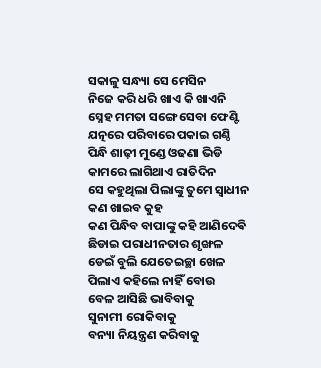ସକାଳୁ ସନ୍ଧ୍ୟା ସେ ମେସିନ
ନିଜେ କରି ଧରି ଖାଏ କି ଖାଏନି
ସ୍ନେହ ମମତା ସଙ୍ଗେ ସେବା ଫେଣ୍ଟି
ଯତ୍ନରେ ପରିବାରେ ପକାଇ ଗଣ୍ଠି
ପିନ୍ଧି ଶାଢ଼ୀ ମୁଣ୍ଡେ ଓଢଣା ଭିଡି
କାମରେ ଲାଗିଥାଏ ରାତିଦିନ
ସେ କହୁଥିଲା ପିଲାଙ୍କୁ ତୁମେ ସ୍ବାଧୀନ
କଣ ଖାଇବ କୁହ
କଣ ପିନ୍ଧିବ ବାପାଙ୍କୁ କହି ଆଣିଦେଵି
ଛିଡାଇ ପରାଧୀନତାର ଶୃଙ୍ଖଳ
ଡେଇଁ ବୁଲି ଯେତେଇଚ୍ଛା ଖେଳ
ପିଲାଏ କହିଲେ ନାହିଁ ବୋଉ
ବେଳ ଆସିଛି ଭାବିବାକୁ
ସୁନାମୀ ରୋକିବାକୁ
ବନ୍ୟା ନିୟନ୍ତ୍ରଣ କରିବାକୁ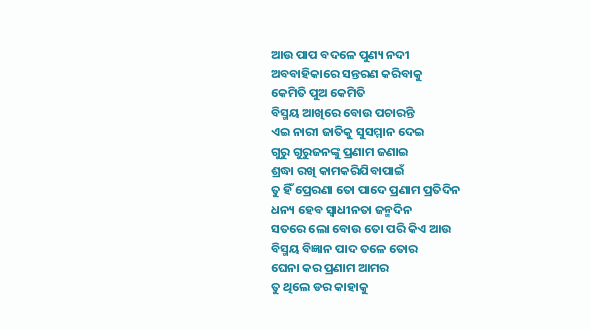ଆଉ ପାପ ବଦଳେ ପୁଣ୍ୟ ନଦୀ
ଅବବାହିକାରେ ସନ୍ତରଣ କରିବାକୁ
କେମିତି ପୁଅ କେମିତି
ବିସ୍ମୟ ଆଖିରେ ବୋଉ ପଚାରନ୍ତି
ଏଇ ନାରୀ ଜାତିକୁ ସୁସମ୍ମାନ ଦେଇ
ଗୁରୁ ଗୁରୁଜନଙ୍କୁ ପ୍ରଣାମ ଜଣାଇ
ଶ୍ରଦ୍ଧା ରଖି କାମକରିଯିବାପାଇଁ
ତୁ ହିଁ ପ୍ରେରଣା ତୋ ପାଦେ ପ୍ରଣାମ ପ୍ରତିଦିନ
ଧନ୍ୟ ହେବ ସ୍ବାଧୀନତା ଜନ୍ମଦିନ
ସତରେ ଲୋ ବୋଉ ତୋ ପରି କିଏ ଆଉ
ବିସ୍ମୟ ବିଜ୍ଞାନ ପାଦ ତଳେ ତୋର
ଘେନା କର ପ୍ରଣାମ ଆମର
ତୁ ଥିଲେ ଡର କାହାକୁ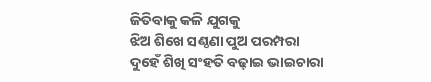ଜିତିବାକୁ କଳି ଯୁଗକୁ
ଝିଅ ଶିଖେ ସଣ୍ଠଣା ପୁଅ ପରମ୍ପରା
ଦୁହେଁ ଶିଖି ସଂହତି ବଢ଼ାଇ ଭାଇଚାରା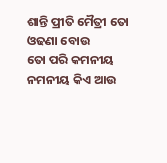ଶାନ୍ତି ପ୍ରୀତି ମୈତ୍ରୀ ତୋ ଓଢଣା ବୋଉ
ତୋ ପରି କମନୀୟ ନମନୀୟ କିଏ ଆଉ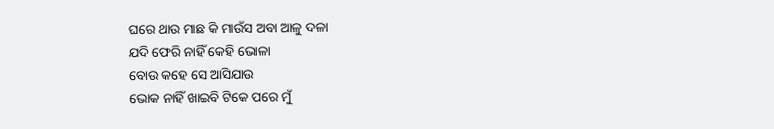ଘରେ ଥାଉ ମାଛ କି ମାଉଁସ ଅବା ଆଳୁ ଦଳା
ଯଦି ଫେରି ନାହିଁ କେହି ଭୋଳା
ବୋଉ କହେ ସେ ଆସିଯାଉ
ଭୋକ ନାହିଁ ଖାଇବି ଟିକେ ପରେ ମୁଁ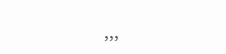,,,